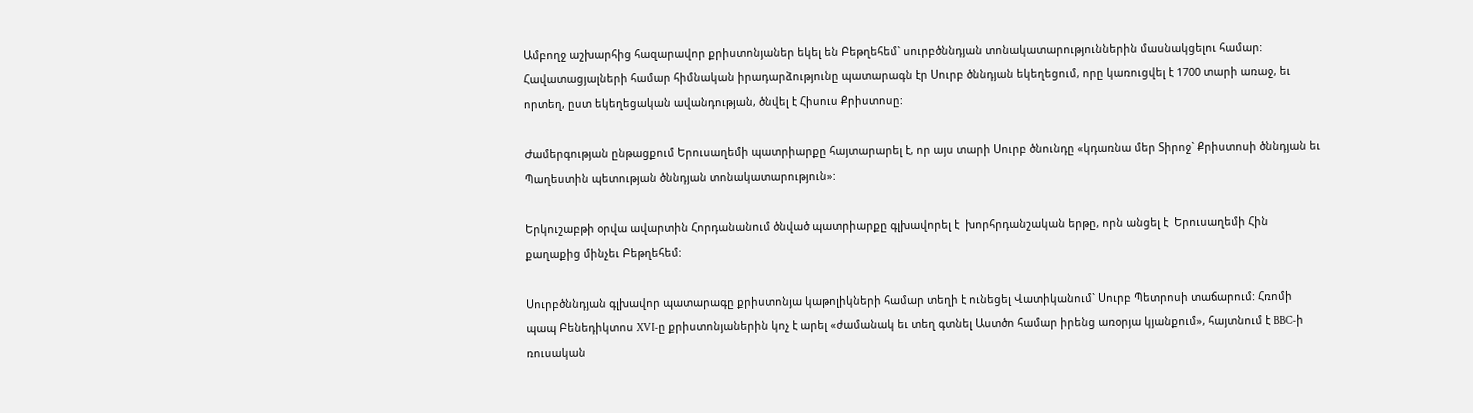Ամբողջ աշխարհից հազարավոր քրիստոնյաներ եկել են Բեթղեհեմ` սուրբծննդյան տոնակատարություններին մասնակցելու համար: Հավատացյալների համար հիմնական իրադարձությունը պատարագն էր Սուրբ ծննդյան եկեղեցում, որը կառուցվել է 1700 տարի առաջ, եւ որտեղ, ըստ եկեղեցական ավանդության, ծնվել է Հիսուս Քրիստոսը:

Ժամերգության ընթացքում Երուսաղեմի պատրիարքը հայտարարել է, որ այս տարի Սուրբ ծնունդը «կդառնա մեր Տիրոջ` Քրիստոսի ծննդյան եւ  Պաղեստին պետության ծննդյան տոնակատարություն»:

Երկուշաբթի օրվա ավարտին Հորդանանում ծնված պատրիարքը գլխավորել է  խորհրդանշական երթը, որն անցել է  Երուսաղեմի Հին քաղաքից մինչեւ Բեթղեհեմ:

Սուրբծննդյան գլխավոր պատարագը քրիստոնյա կաթոլիկների համար տեղի է ունեցել Վատիկանում` Սուրբ Պետրոսի տաճարում: Հռոմի պապ Բենեդիկտոս XVI-ը քրիստոնյաներին կոչ է արել «ժամանակ եւ տեղ գտնել Աստծո համար իրենց առօրյա կյանքում», հայտնում է BBC-ի ռուսական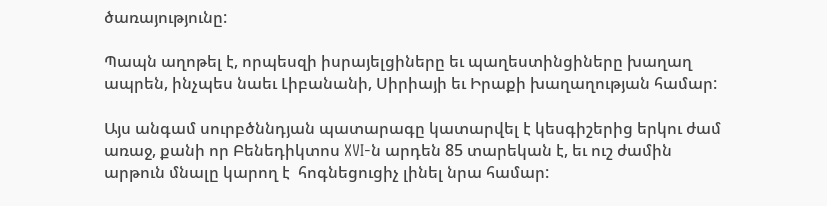ծառայությունը:

Պապն աղոթել է, որպեսզի իսրայելցիները եւ պաղեստինցիները խաղաղ ապրեն, ինչպես նաեւ Լիբանանի, Սիրիայի եւ Իրաքի խաղաղության համար:

Այս անգամ սուրբծննդյան պատարագը կատարվել է կեսգիշերից երկու ժամ առաջ, քանի որ Բենեդիկտոս XVI-ն արդեն 85 տարեկան է, եւ ուշ ժամին արթուն մնալը կարող է  հոգնեցուցիչ լինել նրա համար: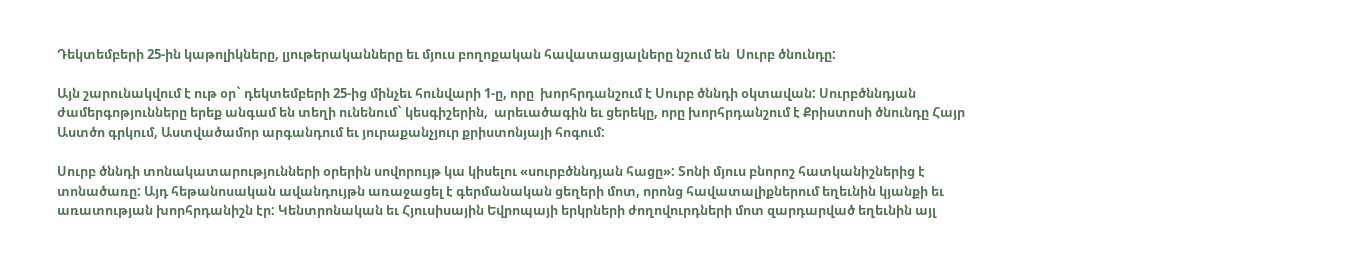Դեկտեմբերի 25-ին կաթոլիկները, լյութերականները եւ մյուս բողոքական հավատացյալները նշում են  Սուրբ ծնունդը:

Այն շարունակվում է ութ օր` դեկտեմբերի 25-ից մինչեւ հունվարի 1-ը, որը  խորհրդանշում է Սուրբ ծննդի օկտավան: Սուրբծննդյան ժամերգոթյունները երեք անգամ են տեղի ունենում` կեսգիշերին,  արեւածագին եւ ցերեկը, որը խորհրդանշում է Քրիստոսի ծնունդը Հայր Աստծո գրկում, Աստվածամոր արգանդում եւ յուրաքանչյուր քրիստոնյայի հոգում:

Սուրբ ծննդի տոնակատարությունների օրերին սովորույթ կա կիսելու «սուրբծննդյան հացը»: Տոնի մյուս բնորոշ հատկանիշներից է  տոնածառը: Այդ հեթանոսական ավանդույթն առաջացել է գերմանական ցեղերի մոտ, որոնց հավատալիքներում եղեւնին կյանքի եւ առատության խորհրդանիշն էր: Կենտրոնական եւ Հյուսիսային Եվրոպայի երկրների ժողովուրդների մոտ զարդարված եղեւնին այլ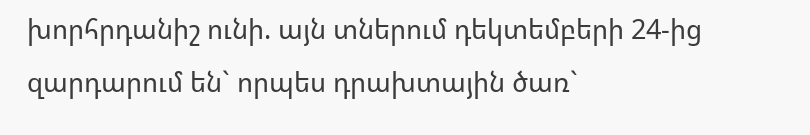խորհրդանիշ ունի. այն տներում դեկտեմբերի 24-ից  զարդարում են` որպես դրախտային ծառ`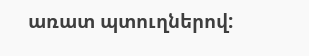առատ պտուղներով: